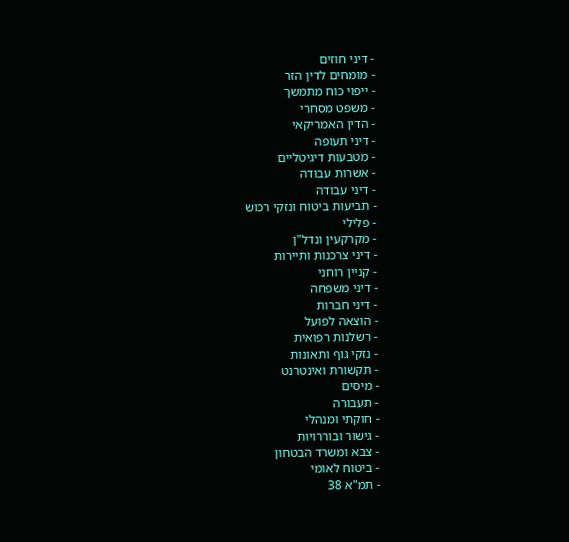- דיני חוזים
- מומחים לדין הזר
- ייפוי כוח מתמשך
- משפט מסחרי
- הדין האמריקאי
- דיני תעופה
- מטבעות דיגיטליים
- אשרות עבודה
- דיני עבודה
- תביעות ביטוח ונזקי רכוש
- פלילי
- מקרקעין ונדל"ן
- דיני צרכנות ותיירות
- קניין רוחני
- דיני משפחה
- דיני חברות
- הוצאה לפועל
- רשלנות רפואית
- נזקי גוף ותאונות
- תקשורת ואינטרנט
- מיסים
- תעבורה
- חוקתי ומנהלי
- גישור ובוררויות
- צבא ומשרד הבטחון
- ביטוח לאומי
- תמ"א 38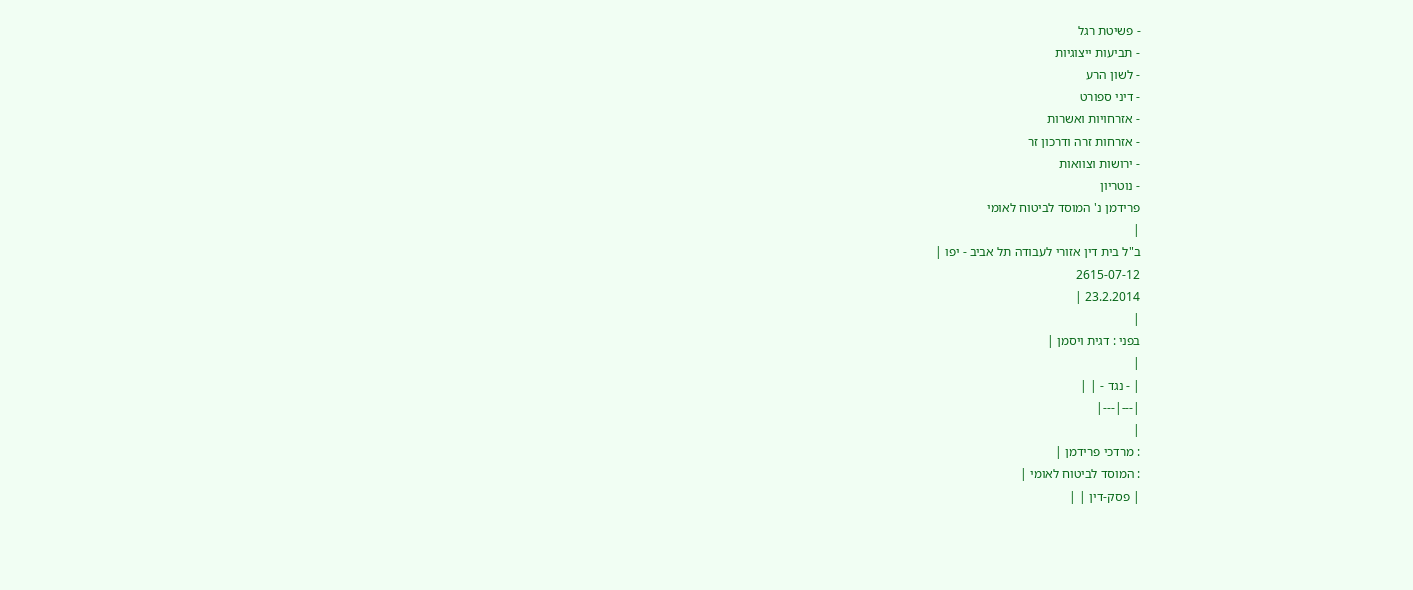- פשיטת רגל
- תביעות ייצוגיות
- לשון הרע
- דיני ספורט
- אזרחויות ואשרות
- אזרחות זרה ודרכון זר
- ירושות וצוואות
- נוטריון
פרידמן נ' המוסד לביטוח לאומי
|
ב"ל בית דין אזורי לעבודה תל אביב - יפו |
2615-07-12
23.2.2014 |
|
בפני : דגית ויסמן |
|
| - נגד - | |
|---|---|
|
: מרדכי פרידמן |
: המוסד לביטוח לאומי |
| פסק-דין | |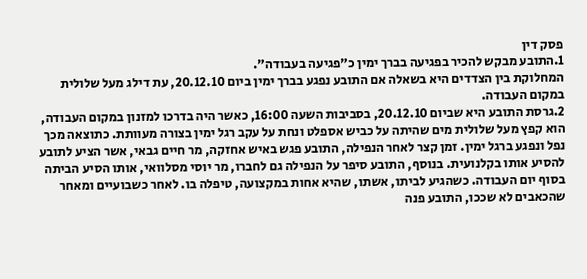פסק דין
1.התובע מבקש להכיר בפגיעה בברך ימין כ"פגיעה בעבודה".
המחלוקת בין הצדדים היא בשאלה אם התובע נפגע בברך ימין ביום 20.12.10, עת דילג מעל שלולית במקום העבודה.
2.גרסת התובע היא שביום 20.12.10, בסביבות השעה 16:00, כאשר היה בדרכו למזנון במקום העבודה, הוא קפץ מעל שלולית מים שהיתה על כביש אספלט ונחת על עקב רגל ימין בצורה מעוותת. כתוצאה מכך נפל ונפגע ברגל ימין. זמן קצר לאחר הנפילה, התובע פגש באיש אחזקה, מר חיים גבאי, אשר הציע לתובע להסיע אותו בקלנועית. בנוסף, התובע סיפר על הנפילה גם לחברו, מר יוסי מסלוואי, אותו הסיע הביתה בסוף יום העבודה. כשהגיע לביתו, אשתו, שהיא אחות במקצועה, טיפלה בו. לאחר כשבועיים ומאחר שהכאבים לא שככו, התובע פנה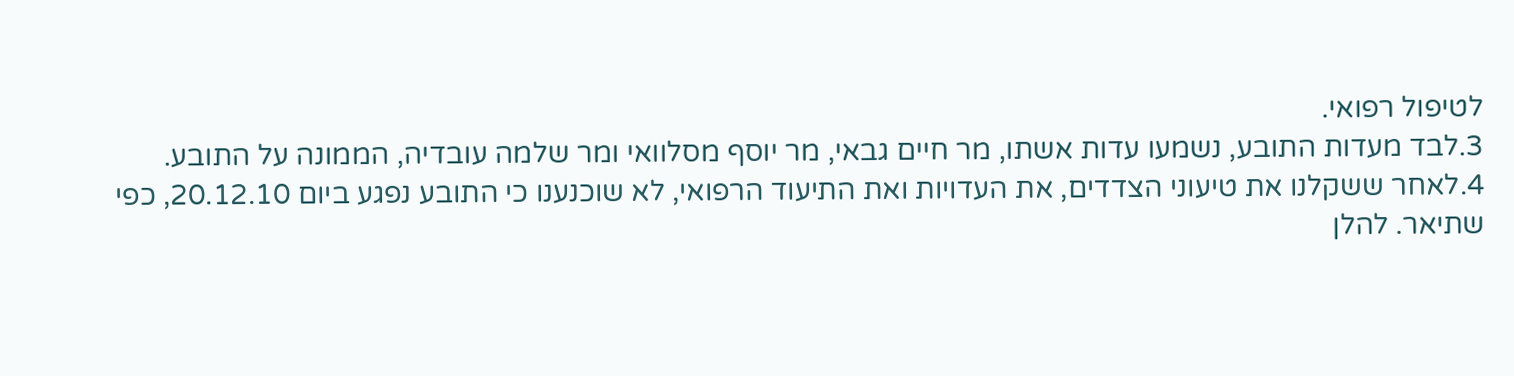לטיפול רפואי.
3.לבד מעדות התובע, נשמעו עדות אשתו, מר חיים גבאי, מר יוסף מסלוואי ומר שלמה עובדיה, הממונה על התובע.
4.לאחר ששקלנו את טיעוני הצדדים, את העדויות ואת התיעוד הרפואי, לא שוכנענו כי התובע נפגע ביום 20.12.10, כפי שתיאר. להלן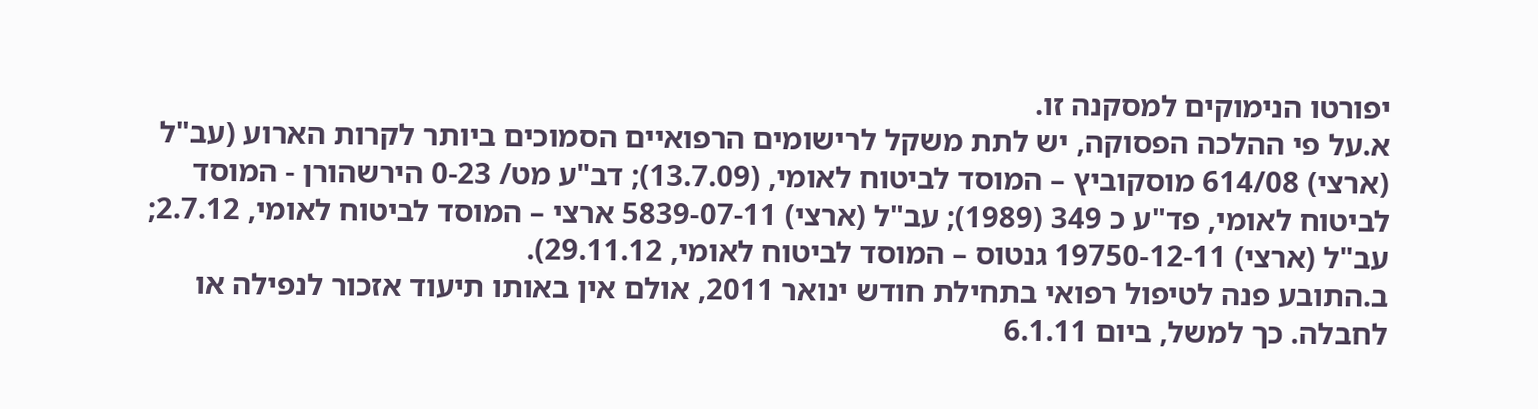יפורטו הנימוקים למסקנה זו.
א.על פי ההלכה הפסוקה, יש לתת משקל לרישומים הרפואיים הסמוכים ביותר לקרות הארוע (עב"ל (ארצי) 614/08 מוסקוביץ – המוסד לביטוח לאומי, (13.7.09); דב"ע מט/ 0-23 הירשהורן - המוסד לביטוח לאומי, פד"ע כ 349 (1989); עב"ל (ארצי) 5839-07-11 ארצי – המוסד לביטוח לאומי, 2.7.12; עב"ל (ארצי) 19750-12-11 גנטוס – המוסד לביטוח לאומי, 29.11.12).
ב.התובע פנה לטיפול רפואי בתחילת חודש ינואר 2011, אולם אין באותו תיעוד אזכור לנפילה או לחבלה. כך למשל, ביום 6.1.11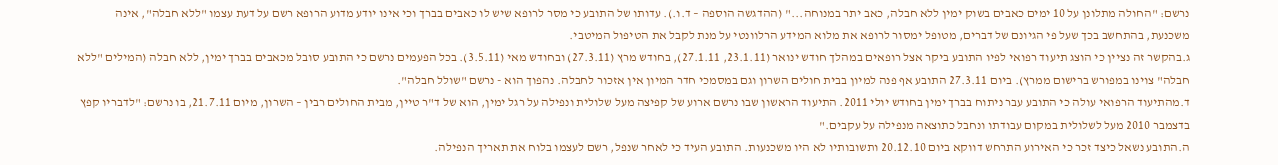נרשם: "החולה מתלונן על 10 ימים כאבים בשוק ימין ללא חבלה, כאב יתר במנוחה..." (ההדגשה הוספה – ד.ו.). עדותו של התובע כי מסר לרופא שיש לו כאבים בברך וכי אינו יודע מדוע הרופא רשם על דעת עצמו "ללא חבלה", אינה משכנעת, בהתחשב בכך שעל פי הגיונם של דברים, מטופל ימסור לרופא את מלוא המידע הרלוונטי על מנת לקבל את הטיפול המיטבי.
ג.בהקשר זה נציין כי הוצג תיעוד רפואי לפיו התובע ביקר אצל רופאים במהלך חודש ינואר (23.1.11, 27.1.11), בחודש מרץ (27.3.11) ובחודש מאי (3.5.11). בכל הפעמים נרשם כי התובע סובל מכאבים בברך ימין, ללא חבלה (המילים "ללא חבלה" צוינו במפורש ברישום ממרץ). ביום 27.3.11 התובע אף פנה למיון בבית חולים השרון וגם במסמכי חדר המיון אין אזכור לחבלה. נהפוך הוא - נרשם "שולל חבלה".
ד.מהתיעוד הרפואי עולה כי התובע עבר ניתוח בברך ימין בחודש יולי 2011. התיעוד הראשון שבו נרשם ארוע של קפיצה מעל שלולית ונפילה על רגל ימין, הוא של ד"ר טיין, מבית החולים רבין – השרון, מיום 21.7.11, בו נרשם: "לדבריו קפץ בדצמבר 2010 מעל לשלולית במקום עבודתו ונחבל כתוצאה מנפילה על עקבים."
ה.התובע נשאל כיצד זכר כי האירוע התרחש דווקא ביום 20.12.10 ותשובותיו לא היו משכנעות. התובע העיד כי לאחר שנפל, רשם לעצמו בלוח את תאריך הנפילה.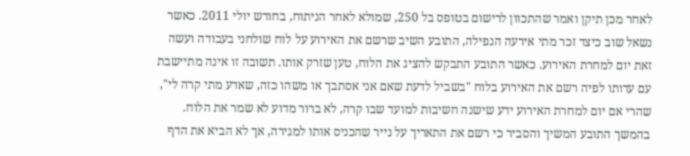לאחר מכן תיקן ואמר שהתכוון לרישום בטופס בל 250, שמולא לאחר הניתוח, בחודש יולי 2011. כאשר נשאל שוב כיצד זכר מתי אירעה הנפילה, התובע השיב שרשם את האירוע על לוח שולחני בעבודה ועשה זאת יום למחרת האירוע. כאשר התובע התבקש להציג את הלוח, טען שזרק אותו. תשובה זו אינה מתיישבת עם עדותו לפיה רשם את האירוע בלוח "בשביל לדעת שאם אני אסתבך או משהו כזה, שאדע מתי קרה לי", שהרי אם יום למחרת האירוע ידע שישנה חשיבות למועד שבו קרה, לא ברור מדוע לא שמר את הלוח. בהמשך התובע המשיך והסביר כי רשם את התאריך על נייר שהכניס אותו למגירה, אך לא הביא את הדף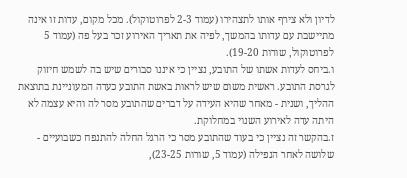לדיון ולא צירף אותו לתצהירו (עמוד 2-3 לפרוטוקול). מכל מקום, עדות זו אינה מתיישבת עם עדותו בהמשך, לפיה את תאריך האירוע זכר בעל פה (עמוד 5 לפרוטוקול, שורות 19-20).
ו.ביחס לעדות אשתו של התובע, נציין כי איננו סבורים שיש בה לשמש חיזוק לגרסת התובע. ראשית משום שיש לראות באשת התובע כעדה המעוניינת בתוצאת ההליך, ושנית - מאחר שהיא העידה על דברים שהתובע מסר לה והיא עצמה לא היתה עדה לאירוע השנוי במחלוקת.
ז.בהקשר זה נציין כי בעוד שהתובע מסר כי הרגל החלה להתנפח כשבועיים - שלושה לאחר הנפילה (עמוד 5, שורות 23-25),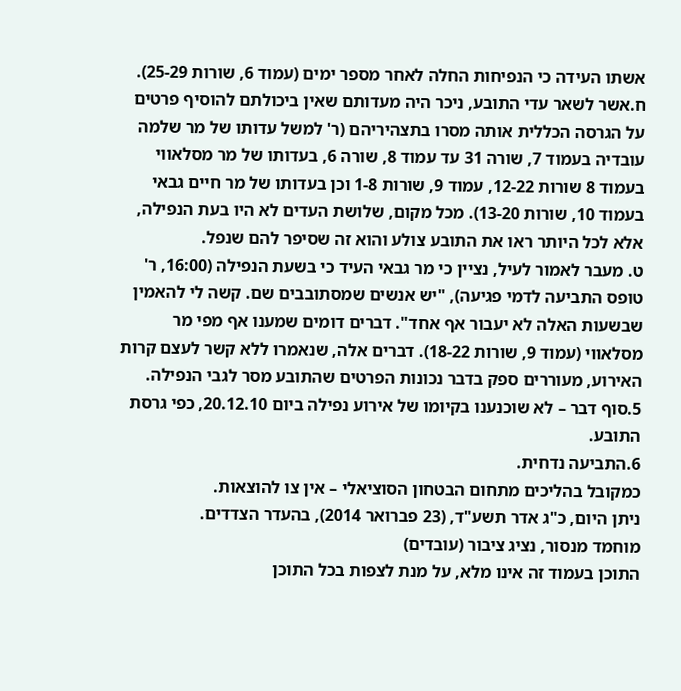אשתו העידה כי הנפיחות החלה לאחר מספר ימים (עמוד 6, שורות 25-29).
ח.אשר לשאר עדי התובע, ניכר היה מעדותם שאין ביכולתם להוסיף פרטים על הגרסה הכללית אותה מסרו בתצהיריהם (ר' למשל עדותו של מר שלמה עובדיה בעמוד 7, שורה 31 עד עמוד 8, שורה 6, בעדותו של מר מסלאווי בעמוד 8 שורות 12-22, עמוד 9, שורות 1-8 וכן בעדותו של מר חיים גבאי בעמוד 10, שורות 13-20). מכל מקום, שלושת העדים לא היו בעת הנפילה, אלא לכל היותר ראו את התובע צולע והוא זה שסיפר להם שנפל.
ט. מעבר לאמור לעיל, נציין כי מר גבאי העיד כי בשעת הנפילה (16:00, ר' טופס התביעה לדמי פגיעה), "יש אנשים שמסתובבים שם. קשה לי להאמין שבשעות האלה לא יעבור אף אחד". דברים דומים שמענו אף מפי מר מסלאווי (עמוד 9, שורות 18-22). דברים אלה, שנאמרו ללא קשר לעצם קרות האירוע, מעוררים ספק בדבר נכונות הפרטים שהתובע מסר לגבי הנפילה.
5.סוף דבר – לא שוכנענו בקיומו של אירוע נפילה ביום 20.12.10, כפי גרסת התובע.
6.התביעה נדחית.
כמקובל בהליכים מתחום הבטחון הסוציאלי – אין צו להוצאות.
ניתן היום, כ"ג אדר תשע"ד, (23 פברואר 2014), בהעדר הצדדים.
מוחמד מנסור, נציג ציבור (עובדים)
התוכן בעמוד זה אינו מלא, על מנת לצפות בכל התוכן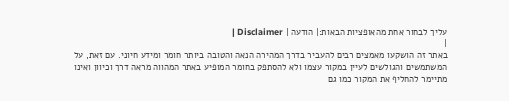עליך לבחור אחת מהאופציות הבאות:| הודעה | Disclaimer |
|
באתר זה הושקעו מאמצים רבים להעביר בדרך המהירה הנאה והטובה ביותר חומר ומידע חיוני. עם זאת, על המשתמשים והגולשים לעיין במקור עצמו ולא להסתפק בחומר המופיע באתר המהווה מראה דרך וכיוון ואינו מתיימר להחליף את המקור כמו גם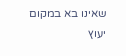שאינו בא במקום יעוץ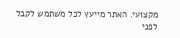מקצועי. האתר מייעץ לכל משתמש לקבל לפני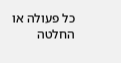כל פעולה או החלטה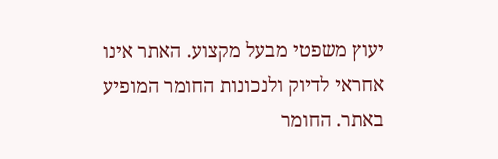יעוץ משפטי מבעל מקצוע. האתר אינו אחראי לדיוק ולנכונות החומר המופיע באתר. החומר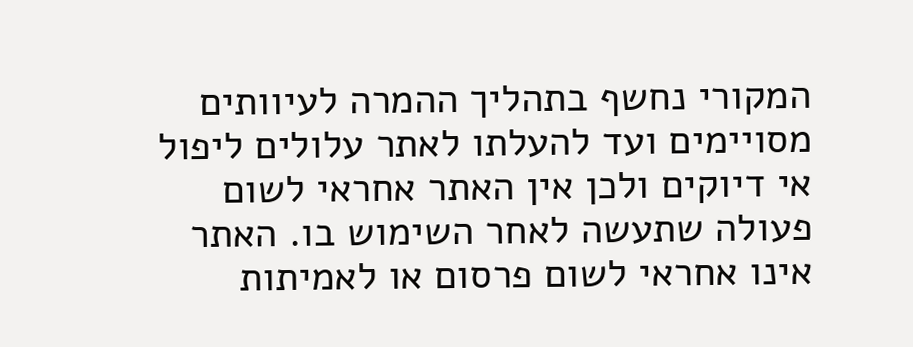המקורי נחשף בתהליך ההמרה לעיוותים מסויימים ועד להעלתו לאתר עלולים ליפול אי דיוקים ולכן אין האתר אחראי לשום פעולה שתעשה לאחר השימוש בו. האתר אינו אחראי לשום פרסום או לאמיתות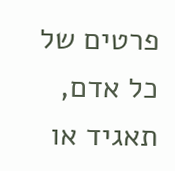פרטים של כל אדם, תאגיד או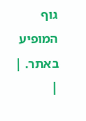גוף המופיע באתר. |
|